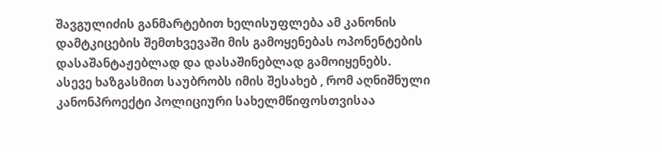შავგულიძის განმარტებით ხელისუფლება ამ კანონის დამტკიცების შემთხვევაში მის გამოყენებას ოპონენტების დასაშანტაჟებლად და დასაშინებლად გამოიყენებს.
ასევე ხაზგასმით საუბრობს იმის შესახებ , რომ აღნიშნული კანონპროექტი პოლიციური სახელმწიფოსთვისაა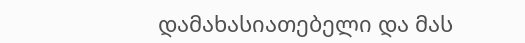დამახასიათებელი და მას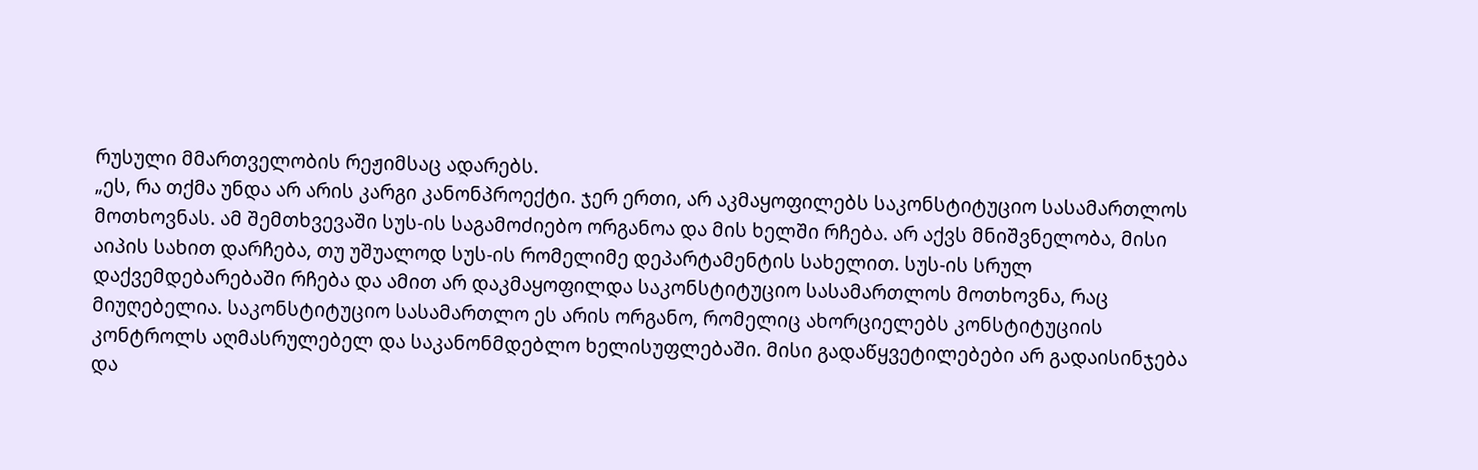რუსული მმართველობის რეჟიმსაც ადარებს.
„ეს, რა თქმა უნდა არ არის კარგი კანონპროექტი. ჯერ ერთი, არ აკმაყოფილებს საკონსტიტუციო სასამართლოს მოთხოვნას. ამ შემთხვევაში სუს-ის საგამოძიებო ორგანოა და მის ხელში რჩება. არ აქვს მნიშვნელობა, მისი აიპის სახით დარჩება, თუ უშუალოდ სუს-ის რომელიმე დეპარტამენტის სახელით. სუს-ის სრულ დაქვემდებარებაში რჩება და ამით არ დაკმაყოფილდა საკონსტიტუციო სასამართლოს მოთხოვნა, რაც მიუღებელია. საკონსტიტუციო სასამართლო ეს არის ორგანო, რომელიც ახორციელებს კონსტიტუციის კონტროლს აღმასრულებელ და საკანონმდებლო ხელისუფლებაში. მისი გადაწყვეტილებები არ გადაისინჯება და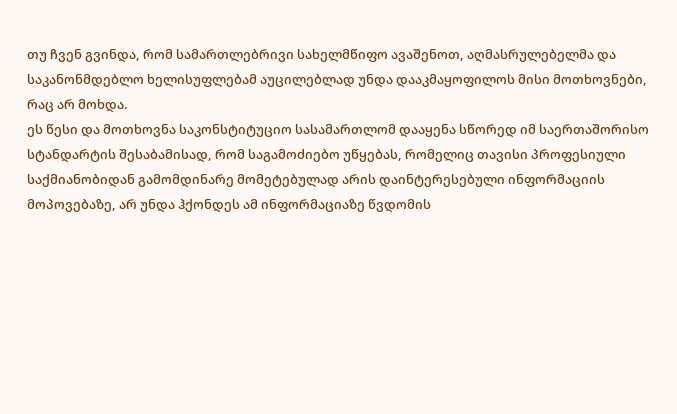თუ ჩვენ გვინდა, რომ სამართლებრივი სახელმწიფო ავაშენოთ, აღმასრულებელმა და საკანონმდებლო ხელისუფლებამ აუცილებლად უნდა დააკმაყოფილოს მისი მოთხოვნები, რაც არ მოხდა.
ეს წესი და მოთხოვნა საკონსტიტუციო სასამართლომ დააყენა სწორედ იმ საერთაშორისო სტანდარტის შესაბამისად, რომ საგამოძიებო უწყებას, რომელიც თავისი პროფესიული საქმიანობიდან გამომდინარე მომეტებულად არის დაინტერესებული ინფორმაციის მოპოვებაზე, არ უნდა ჰქონდეს ამ ინფორმაციაზე წვდომის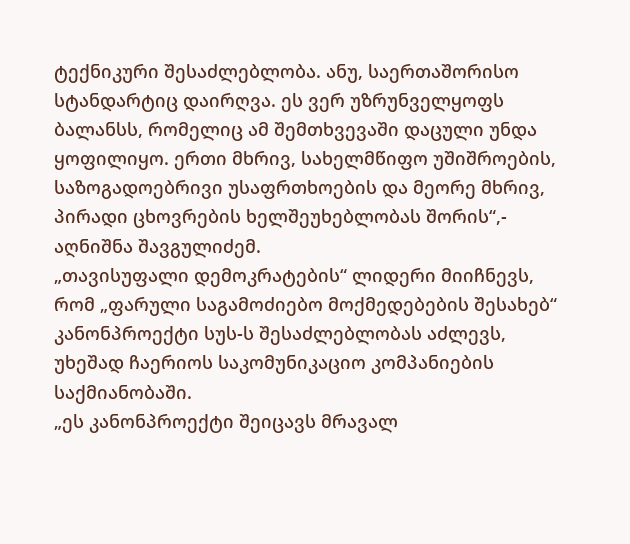ტექნიკური შესაძლებლობა. ანუ, საერთაშორისო სტანდარტიც დაირღვა. ეს ვერ უზრუნველყოფს ბალანსს, რომელიც ამ შემთხვევაში დაცული უნდა ყოფილიყო. ერთი მხრივ, სახელმწიფო უშიშროების, საზოგადოებრივი უსაფრთხოების და მეორე მხრივ, პირადი ცხოვრების ხელშეუხებლობას შორის“,- აღნიშნა შავგულიძემ.
„თავისუფალი დემოკრატების“ ლიდერი მიიჩნევს, რომ „ფარული საგამოძიებო მოქმედებების შესახებ“ კანონპროექტი სუს-ს შესაძლებლობას აძლევს, უხეშად ჩაერიოს საკომუნიკაციო კომპანიების საქმიანობაში.
„ეს კანონპროექტი შეიცავს მრავალ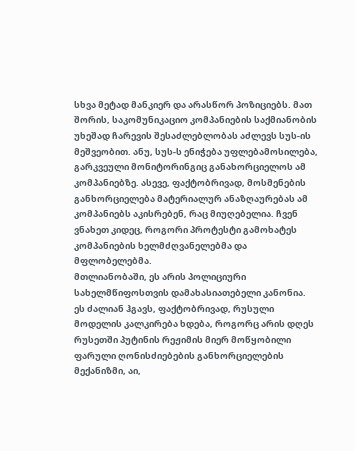სხვა მეტად მანკიერ და არასწორ პოზიციებს. მათ შორის, საკომუნიკაციო კომპანიების საქმიანობის უხეშად ჩარევის შესაძლებლობას აძლევს სუს-ის მეშვეობით. ანუ, სუს-ს ენიჭება უფლებამოსილება, გარკვეული მონიტორინგიც განახორციელოს ამ კომპანიებზე. ასევე, ფაქტობრივად, მოსმენების განხორციელება მატერიალურ ანაზღაურებას ამ კომპანიებს აკისრებენ, რაც მიუღებელია. ჩვენ ვნახეთ კიდეც, როგორი პროტესტი გამოხატეს კომპანიების ხელმძღვანელებმა და მფლობელებმა.
მთლიანობაში, ეს არის პოლიციური სახელმწიფოსთვის დამახასიათებელი კანონია. ეს ძალიან ჰგავს, ფაქტობრივად, რუსული მოდელის კალკირება ხდება, როგორც არის დღეს რუსეთში პუტინის რეჟიმის მიერ მოწყობილი ფარული ღონისძიებების განხორციელების მექანიზმი, აი,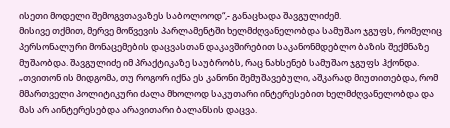ისეთი მოდელი შემოგვთავაზეს საბოლოოდ“,- განაცხადა შავგულიძემ.
მისივე თქმით, მერვე მოწვევის პარლამენტში ხელმძღვანელობდა სამუშაო ჯგუფს, რომელიც პერსონალური მონაცემების დაცვასთან დაკავშირებით საკანონმდებლო ბაზის შექმნაზე მუშაობდა. შავგულიძე იმ პრაქტიკაზე საუბრობს, რაც ნახსენებ სამუშაო ჯგუფს ჰქონდა.
„თვითონ ის მიდგომა, თუ როგორ იქნა ეს კანონი შემუშავებული, აშკარად მიუთითებდა, რომ მმართველი პოლიტიკური ძალა მხოლოდ საკუთარი ინტერესებით ხელმძღვანელობდა და მას არ აინტერესებდა არავითარი ბალანსის დაცვა.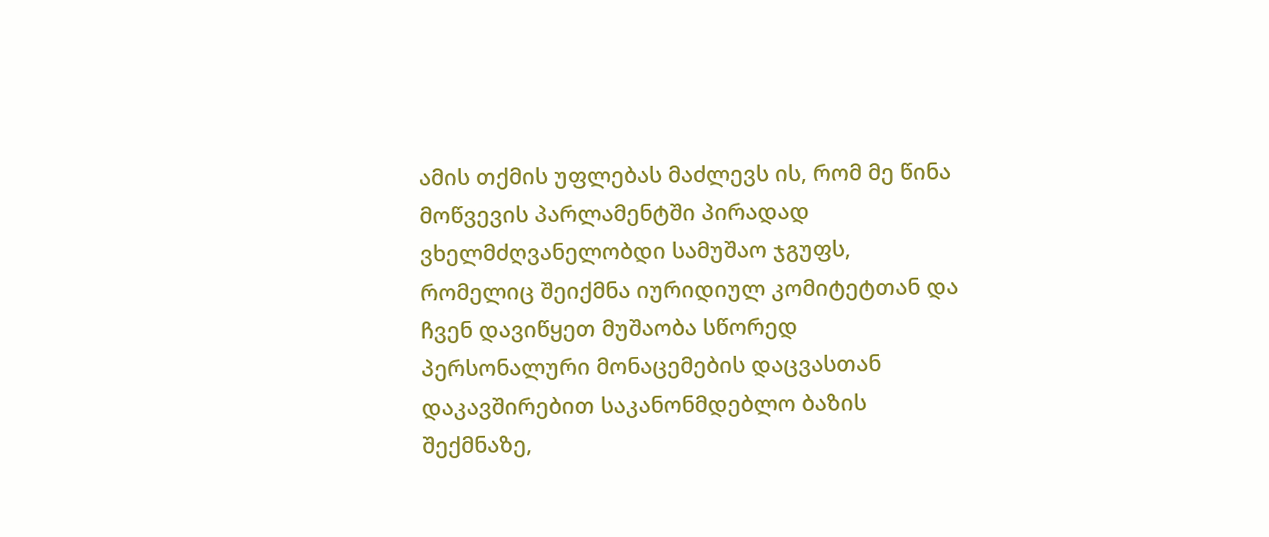ამის თქმის უფლებას მაძლევს ის, რომ მე წინა მოწვევის პარლამენტში პირადად ვხელმძღვანელობდი სამუშაო ჯგუფს, რომელიც შეიქმნა იურიდიულ კომიტეტთან და ჩვენ დავიწყეთ მუშაობა სწორედ პერსონალური მონაცემების დაცვასთან დაკავშირებით საკანონმდებლო ბაზის შექმნაზე,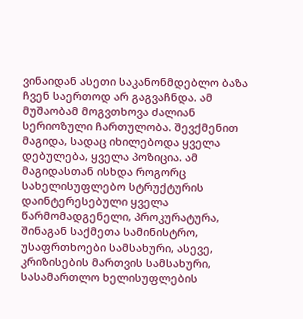ვინაიდან ასეთი საკანონმდებლო ბაზა ჩვენ საერთოდ არ გაგვაჩნდა. ამ მუშაობამ მოგვთხოვა ძალიან სერიოზული ჩართულობა. შევქმენით მაგიდა, სადაც იხილებოდა ყველა დებულება, ყველა პოზიცია. ამ მაგიდასთან ისხდა როგორც სახელისუფლებო სტრუქტურის დაინტერესებული ყველა წარმომადგენელი, პროკურატურა, შინაგან საქმეთა სამინისტრო, უსაფრთხოები სამსახური, ასევე, კრიზისების მართვის სამსახური, სასამართლო ხელისუფლების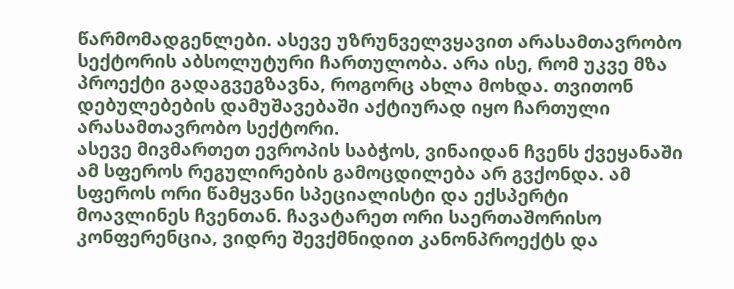წარმომადგენლები. ასევე უზრუნველვყავით არასამთავრობო სექტორის აბსოლუტური ჩართულობა. არა ისე, რომ უკვე მზა პროექტი გადაგვეგზავნა, როგორც ახლა მოხდა. თვითონ დებულებების დამუშავებაში აქტიურად იყო ჩართული არასამთავრობო სექტორი.
ასევე მივმართეთ ევროპის საბჭოს, ვინაიდან ჩვენს ქვეყანაში ამ სფეროს რეგულირების გამოცდილება არ გვქონდა. ამ სფეროს ორი წამყვანი სპეციალისტი და ექსპერტი მოავლინეს ჩვენთან. ჩავატარეთ ორი საერთაშორისო კონფერენცია, ვიდრე შევქმნიდით კანონპროექტს და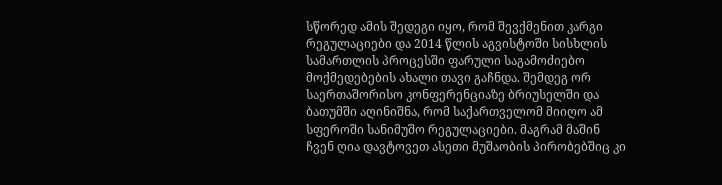სწორედ ამის შედეგი იყო, რომ შევქმენით კარგი რეგულაციები და 2014 წლის აგვისტოში სისხლის სამართლის პროცესში ფარული საგამოძიებო მოქმედებების ახალი თავი გაჩნდა. შემდეგ ორ საერთაშორისო კონფერენციაზე ბრიუსელში და ბათუმში აღინიშნა, რომ საქართველომ მიიღო ამ სფეროში სანიმუშო რეგულაციები. მაგრამ მაშინ ჩვენ ღია დავტოვეთ ასეთი მუშაობის პირობებშიც კი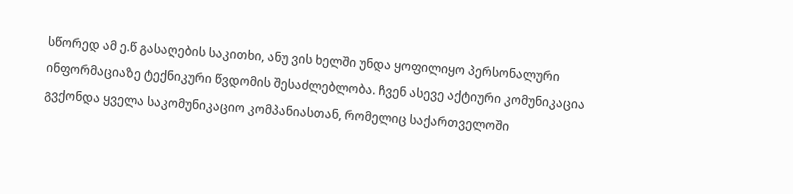სწორედ ამ ე.წ გასაღების საკითხი, ანუ ვის ხელში უნდა ყოფილიყო პერსონალური ინფორმაციაზე ტექნიკური წვდომის შესაძლებლობა. ჩვენ ასევე აქტიური კომუნიკაცია გვქონდა ყველა საკომუნიკაციო კომპანიასთან, რომელიც საქართველოში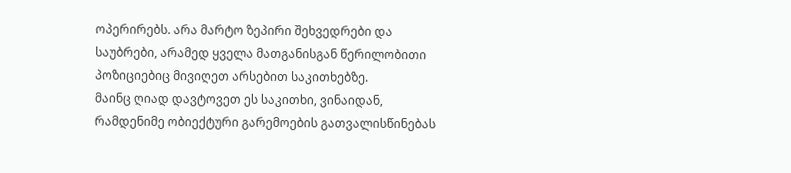ოპერირებს. არა მარტო ზეპირი შეხვედრები და საუბრები, არამედ ყველა მათგანისგან წერილობითი პოზიციებიც მივიღეთ არსებით საკითხებზე.
მაინც ღიად დავტოვეთ ეს საკითხი, ვინაიდან, რამდენიმე ობიექტური გარემოების გათვალისწინებას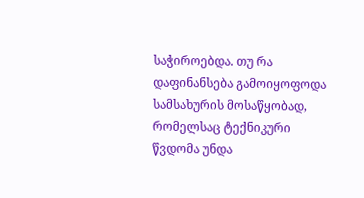საჭიროებდა. თუ რა დაფინანსება გამოიყოფოდა სამსახურის მოსაწყობად, რომელსაც ტექნიკური წვდომა უნდა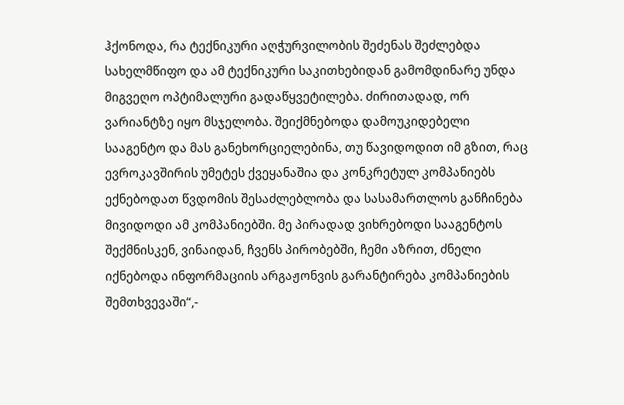ჰქონოდა, რა ტექნიკური აღჭურვილობის შეძენას შეძლებდა სახელმწიფო და ამ ტექნიკური საკითხებიდან გამომდინარე უნდა მიგვეღო ოპტიმალური გადაწყვეტილება. ძირითადად, ორ ვარიანტზე იყო მსჯელობა. შეიქმნებოდა დამოუკიდებელი სააგენტო და მას განეხორციელებინა, თუ წავიდოდით იმ გზით, რაც ევროკავშირის უმეტეს ქვეყანაშია და კონკრეტულ კომპანიებს ექნებოდათ წვდომის შესაძლებლობა და სასამართლოს განჩინება მივიდოდი ამ კომპანიებში. მე პირადად ვიხრებოდი სააგენტოს შექმნისკენ, ვინაიდან, ჩვენს პირობებში, ჩემი აზრით, ძნელი იქნებოდა ინფორმაციის არგაჟონვის გარანტირება კომპანიების შემთხვევაში“,-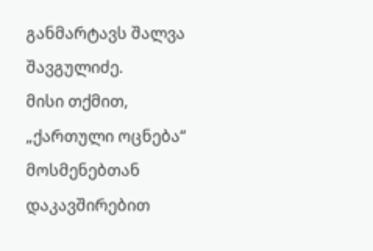განმარტავს შალვა შავგულიძე.
მისი თქმით, „ქართული ოცნება“ მოსმენებთან დაკავშირებით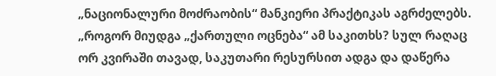„ნაციონალური მოძრაობის“ მანკიერი პრაქტიკას აგრძელებს.
„როგორ მიუდგა „ქართული ოცნება“ ამ საკითხს? სულ რაღაც ორ კვირაში თავად, საკუთარი რესურსით ადგა და დაწერა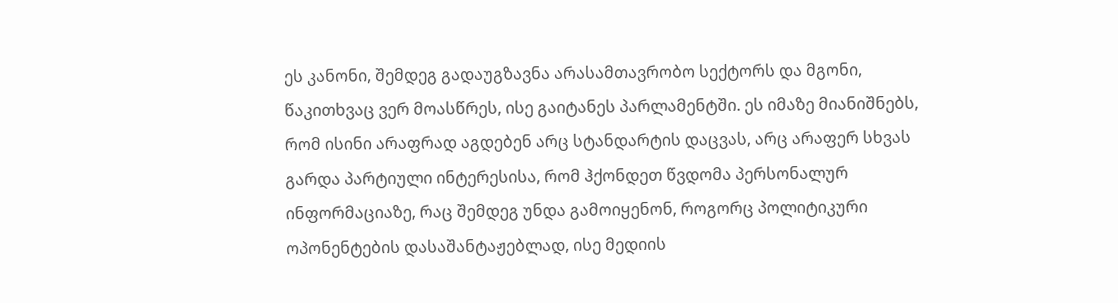ეს კანონი, შემდეგ გადაუგზავნა არასამთავრობო სექტორს და მგონი, წაკითხვაც ვერ მოასწრეს, ისე გაიტანეს პარლამენტში. ეს იმაზე მიანიშნებს, რომ ისინი არაფრად აგდებენ არც სტანდარტის დაცვას, არც არაფერ სხვას გარდა პარტიული ინტერესისა, რომ ჰქონდეთ წვდომა პერსონალურ ინფორმაციაზე, რაც შემდეგ უნდა გამოიყენონ, როგორც პოლიტიკური ოპონენტების დასაშანტაჟებლად, ისე მედიის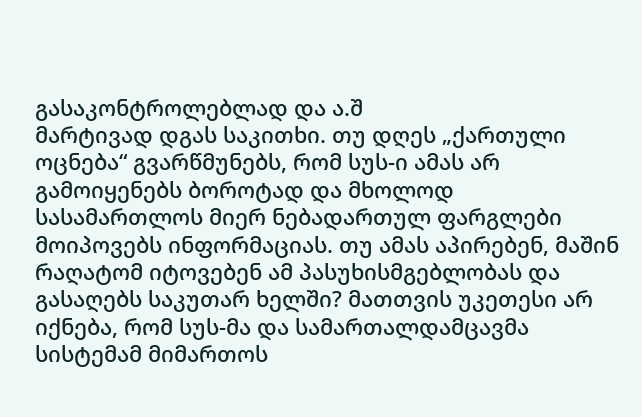გასაკონტროლებლად და ა.შ
მარტივად დგას საკითხი. თუ დღეს „ქართული ოცნება“ გვარწმუნებს, რომ სუს-ი ამას არ გამოიყენებს ბოროტად და მხოლოდ სასამართლოს მიერ ნებადართულ ფარგლები მოიპოვებს ინფორმაციას. თუ ამას აპირებენ, მაშინ რაღატომ იტოვებენ ამ პასუხისმგებლობას და გასაღებს საკუთარ ხელში? მათთვის უკეთესი არ იქნება, რომ სუს-მა და სამართალდამცავმა სისტემამ მიმართოს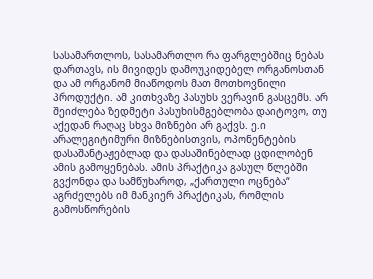სასამართლოს, სასამართლო რა ფარგლებშიც ნებას დართავს, ის მივიდეს დამოუკიდებელ ორგანოსთან და ამ ორგანომ მიაწოდოს მათ მოთხოვნილი პროდუქტი. ამ კითხვაზე პასუხს ვერავინ გასცემს. არ შეიძლება ზედმეტი პასუხისმგებლობა დაიტოვო, თუ აქედან რაღაც სხვა მიზნები არ გაქვს. ე.ი არალეგიტიმური მიზნებისთვის, ოპონენტების დასაშანტაჟებლად და დასაშინებლად ცდილობენ ამის გამოყენებას. ამის პრაქტიკა გასულ წლებში გვქონდა და სამწუხაროდ, „ქართული ოცნება“ აგრძელებს იმ მანკიერ პრაქტიკას, რომლის გამოსწორების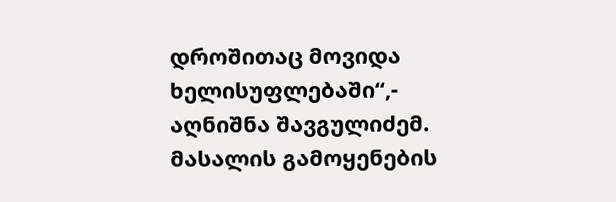დროშითაც მოვიდა ხელისუფლებაში“,- აღნიშნა შავგულიძემ.
მასალის გამოყენების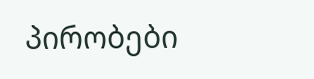პირობები